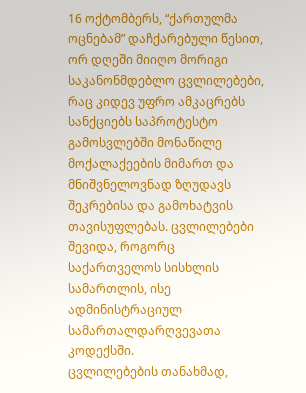16 ოქტომბერს, “ქართულმა ოცნებამ” დაჩქარებული წესით, ორ დღეში მიიღო მორიგი საკანონმდებლო ცვლილებები, რაც კიდევ უფრო ამკაცრებს სანქციებს საპროტესტო გამოსვლებში მონაწილე მოქალაქეების მიმართ და მნიშვნელოვნად ზღუდავს შეკრებისა და გამოხატვის თავისუფლებას. ცვლილებები შევიდა, როგორც საქართველოს სისხლის სამართლის, ისე ადმინისტრაციულ სამართალდარღვევათა კოდექსში.
ცვლილებების თანახმად,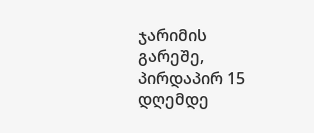ჯარიმის გარეშე, პირდაპირ 15 დღემდე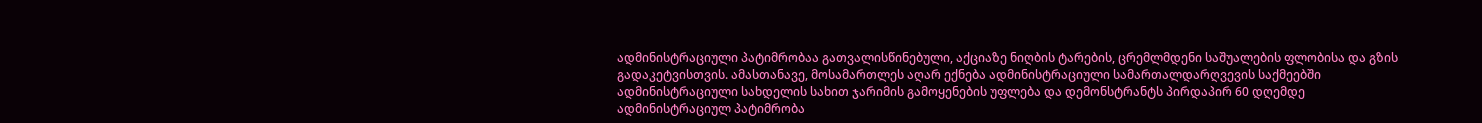ადმინისტრაციული პატიმრობაა გათვალისწინებული, აქციაზე ნიღბის ტარების, ცრემლმდენი საშუალების ფლობისა და გზის გადაკეტვისთვის. ამასთანავე, მოსამართლეს აღარ ექნება ადმინისტრაციული სამართალდარღვევის საქმეებში ადმინისტრაციული სახდელის სახით ჯარიმის გამოყენების უფლება და დემონსტრანტს პირდაპირ 60 დღემდე ადმინისტრაციულ პატიმრობა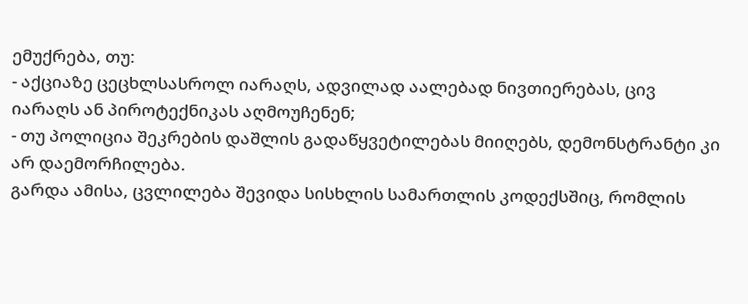ემუქრება, თუ:
- აქციაზე ცეცხლსასროლ იარაღს, ადვილად აალებად ნივთიერებას, ცივ იარაღს ან პიროტექნიკას აღმოუჩენენ;
- თუ პოლიცია შეკრების დაშლის გადაწყვეტილებას მიიღებს, დემონსტრანტი კი არ დაემორჩილება.
გარდა ამისა, ცვლილება შევიდა სისხლის სამართლის კოდექსშიც, რომლის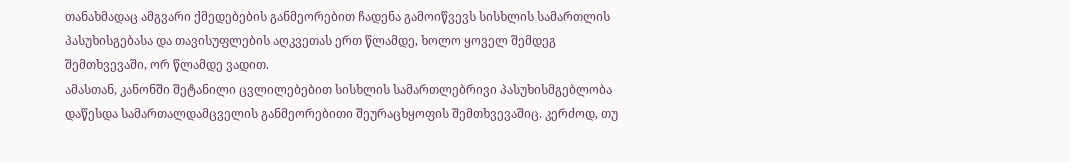თანახმადაც ამგვარი ქმედებების განმეორებით ჩადენა გამოიწვევს სისხლის სამართლის პასუხისგებასა და თავისუფლების აღკვეთას ერთ წლამდე, ხოლო ყოველ შემდეგ შემთხვევაში, ორ წლამდე ვადით.
ამასთან, კანონში შეტანილი ცვლილებებით სისხლის სამართლებრივი პასუხისმგებლობა დაწესდა სამართალდამცველის განმეორებითი შეურაცხყოფის შემთხვევაშიც. კერძოდ, თუ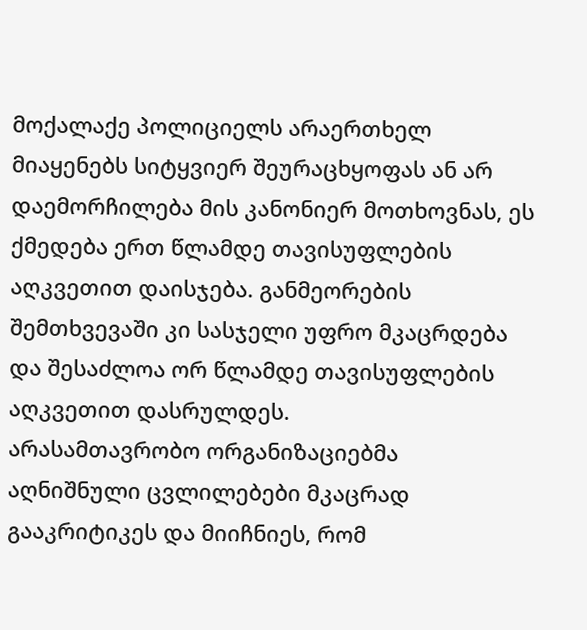მოქალაქე პოლიციელს არაერთხელ მიაყენებს სიტყვიერ შეურაცხყოფას ან არ დაემორჩილება მის კანონიერ მოთხოვნას, ეს ქმედება ერთ წლამდე თავისუფლების აღკვეთით დაისჯება. განმეორების შემთხვევაში კი სასჯელი უფრო მკაცრდება და შესაძლოა ორ წლამდე თავისუფლების აღკვეთით დასრულდეს.
არასამთავრობო ორგანიზაციებმა აღნიშნული ცვლილებები მკაცრად გააკრიტიკეს და მიიჩნიეს, რომ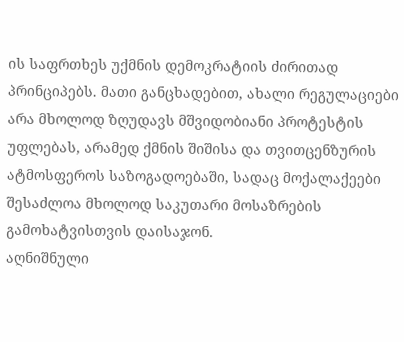ის საფრთხეს უქმნის დემოკრატიის ძირითად პრინციპებს. მათი განცხადებით, ახალი რეგულაციები არა მხოლოდ ზღუდავს მშვიდობიანი პროტესტის უფლებას, არამედ ქმნის შიშისა და თვითცენზურის ატმოსფეროს საზოგადოებაში, სადაც მოქალაქეები შესაძლოა მხოლოდ საკუთარი მოსაზრების გამოხატვისთვის დაისაჯონ.
აღნიშნული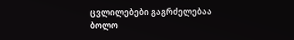ცვლილებები გაგრძელებაა ბოლო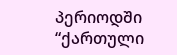პერიოდში “ქართული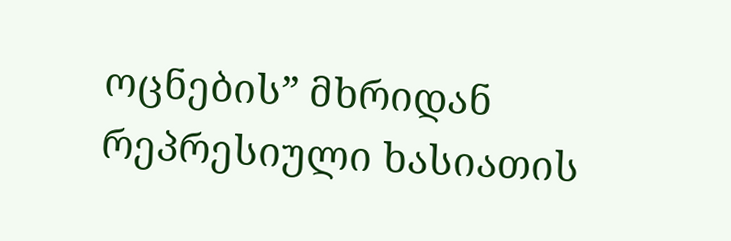ოცნების” მხრიდან რეპრესიული ხასიათის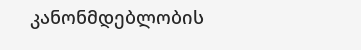კანონმდებლობის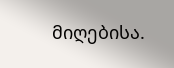მიღებისა.